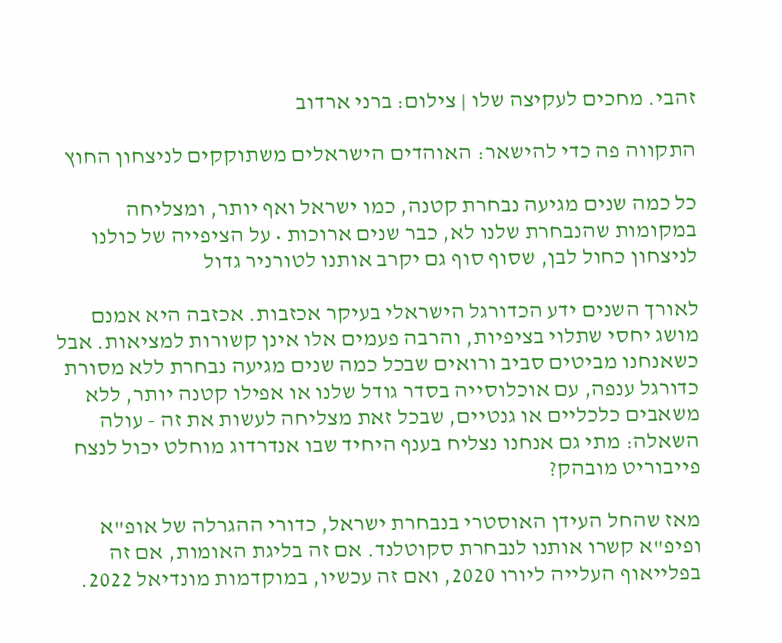זהבי. מחכים לעקיצה שלו | צילום: ברני ארדוב

התקווה פה כדי להישאר: האוהדים הישראלים משתוקקים לניצחון החוץ

כל כמה שנים מגיעה נבחרת קטנה, כמו ישראל ואף יותר, ומצליחה במקומות שהנבחרת שלנו לא, כבר שנים ארוכות • על הציפייה של כולנו לניצחון כחול לבן, שסוף סוף גם יקרב אותנו לטורניר גדול

לאורך השנים ידע הכדורגל הישראלי בעיקר אכזבות. אכזבה היא אמנם מושג יחסי שתלוי בציפיות, והרבה פעמים אלו אינן קשורות למציאות. אבל כשאנחנו מביטים סביב ורואים שבכל כמה שנים מגיעה נבחרת ללא מסורת כדורגל ענפה, עם אוכלוסייה בסדר גודל שלנו או אפילו קטנה יותר, ללא משאבים כלכליים או גנטיים, שבכל זאת מצליחה לעשות את זה - עולה השאלה: מתי גם אנחנו נצליח בענף היחיד שבו אנדרדוג מוחלט יכול לנצח פייבוריט מובהק?

מאז שהחל העידן האוסטרי בנבחרת ישראל, כדורי ההגרלה של אופ"א ופיפ"א קשרו אותנו לנבחרת סקוטלנד. אם זה בליגת האומות, אם זה בפלייאוף העלייה ליורו 2020, ואם זה עכשיו, במוקדמות מונדיאל 2022.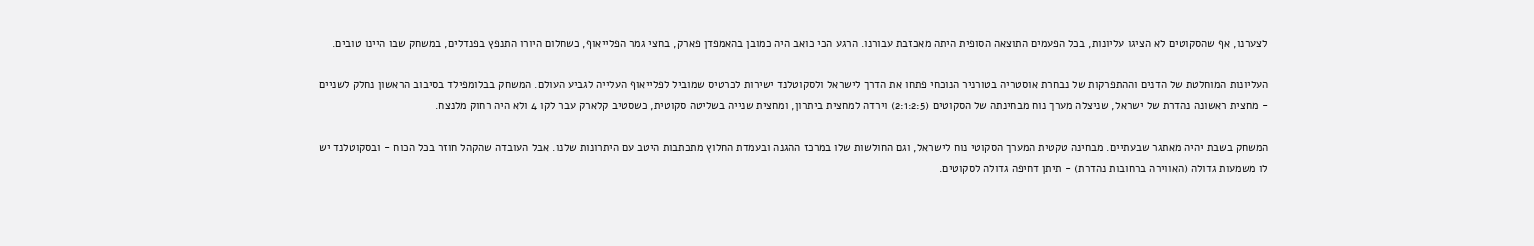לצערנו, אף שהסקוטים לא הציגו עליונות, בכל הפעמים התוצאה הסופית היתה מאכזבת עבורנו. הרגע הכי כואב היה כמובן בהאמפדן פארק, בחצי גמר הפלייאוף, כשחלום היורו התנפץ בפנדלים, במשחק שבו היינו טובים.

העליונות המוחלטת של הדנים וההתפרקות של נבחרת אוסטריה בטורניר הנוכחי פתחו את הדרך לישראל ולסקוטלנד ישירות לכרטיס שמוביל לפלייאוף העלייה לגביע העולם. המשחק בבלומפילד בסיבוב הראשון נחלק לשניים - מחצית ראשונה נהדרת של ישראל, שניצלה מערך נוח מבחינתה של הסקוטים (2:1:2:5) וירדה למחצית ביתרון, ומחצית שנייה בשליטה סקוטית, כשסטיב קלארק עבר לקו 4 ולא היה רחוק מלנצח.

המשחק בשבת יהיה מאתגר שבעתיים. מבחינה טקטית המערך הסקוטי נוח לישראל, וגם החולשות שלו במרכז ההגנה ובעמדת החלוץ מתכתבות היטב עם היתרונות שלנו. אבל העובדה שהקהל חוזר בכל הכוח - ובסקוטלנד יש לו משמעות גדולה (האווירה ברחובות נהדרת) - תיתן דחיפה גדולה לסקוטים.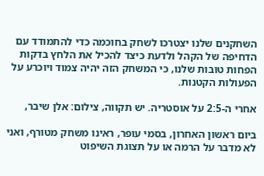השחקנים שלנו יצטרכו לשחק בחוכמה כדי להתמודד עם הדחיפה של הקהל ולדעת כיצד להכיל את הלחץ בדקות הפחות טובות שלנו, כי המשחק הזה יהיה צמוד ויוכרע על הפעולות הקטנות.

אחרי ה-2:5 על אוסטריה. יש תקווה, צילום: אלן שיבר,

ביום ראשון האחרון, בסמי עופר, ראינו משחק מטורף, ואני לא מדבר על הרמה או על תצוגת השיפוט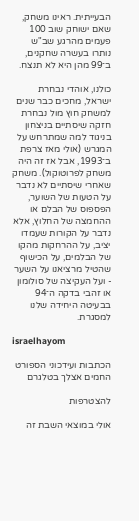הבעייתית. ראינו משחק, שאם ישוחק שוב 100 פעמים מהרגע שב"ש נותרו בעשרה שחקנים, ב־99 מהן היא לא תנצח.

כולנו, אוהדי נבחרת ישראל, מחכים כבר שנים למשחק חוץ מול נבחרת חזקה שיסתיים בניצחון בניגוד למה שמתרחש על המגרש (אולי מאז צרפת ב־1993, אבל אז זה היה משחק לפרוטוקול). משחק שאחרי שיסתיים לא נדבר על הטעות של השוער, הפספוס של הבלם או ההחמצה של החלוץ, אלא נדבר על הקורות שעמדו יציב, על ההרחקות מהקו של הבלמים, על הכישוף שהטיל מרציאנו על השער - ועל העקיצה של סולומון או זהבי בדקה ה־94 בבעיטה היחידה שלנו למסגרת.

israelhayom

הכתבות ועידכוני הספורט החמים אצלך בטלגרם

להצטרפות

אולי במוצאי השבת זה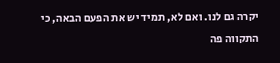יקרה גם לנו. ואם לא, תמיד יש את הפעם הבאה, כי התקווה פה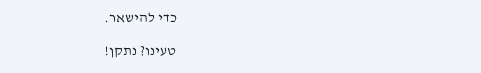כדי להישאר.

טעינו? נתקן!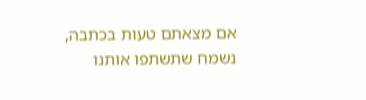אם מצאתם טעות בכתבה, נשמח שתשתפו אותנו